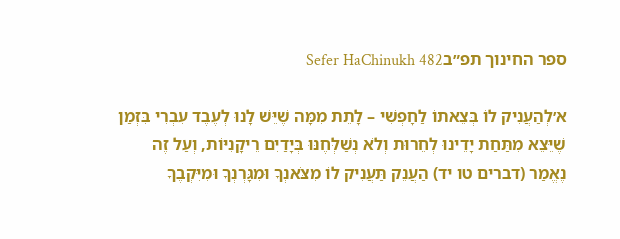ספר החינוך תפ״בSefer HaChinukh 482

א׳לְהַעֲנִיק לוֹ בְּצֵאתוֹ לַחָפְשִׁי – לָתֵת מִמָּה שֶׁיֵּשׁ לָנוּ לְעֶבֶד עִבְרִי בִּזְמַן שֶׁיֵּצֵא מִתַּחַת יָדֵינוּ לְחֵרוּת וְלֹא נְשַׁלְּחֶנּוּ בְּיָדַיִם רֵיקָנִיּוֹת, וְעַל זֶה נֶאֱמַר (דברים טו יד) הַעֲנֵק תַּעֲנִיק לוֹ מִצֹּאנְךָ וּמִגָּרְנְךָ וּמִיִּקְבֶךָ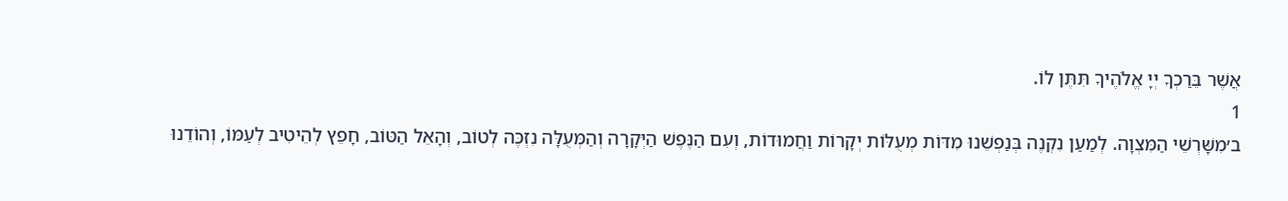אֲשֶׁר בֵּרַכְךָ יְיָ אֱלֹהֶיךָ תִּתֶּן לוֹ.
1
ב׳מִשָּׁרְשֵׁי הַמִּצְוָה. לְמַעַן נִקְנֶה בְּנַפְשֵׁנוּ מִדּוֹת מְעֻלּוֹת יְקָרוֹת וַחֲמוּדוֹת, וְעִם הַנֶּפֶשׁ הַיְּקָרָה וְהַמְּעֻלָּה נִזְכֶּה לְטוֹב, וְהָאֵל הַטּוֹב, חָפֵץ לְהֵיטִיב לְעַמּוֹ, וְהוֹדֵנוּ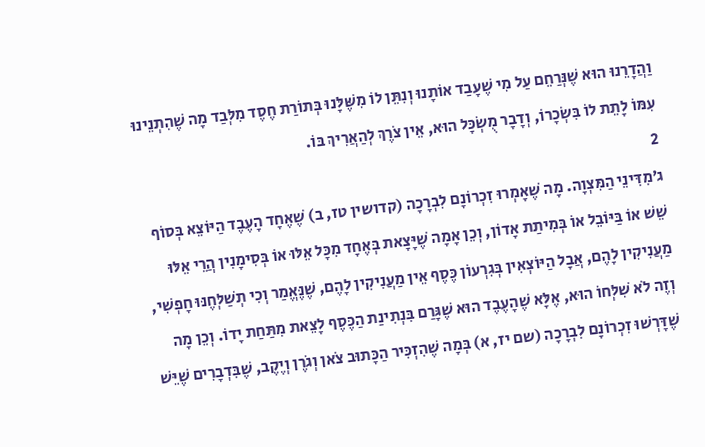וַהֲדָרֵנוּ הוּא שֶׁנְּרַחֵם עַל מִי שֶׁעָבַד אוֹתָנוּ וְנִתֵּן לוֹ מִשֶּׁלָּנוּ בְּתוֹרַת חֶסֶד מִלְּבַד מָה שֶׁהִתְנֵינוּ עִמּוֹ לָתֵת לוֹ בִּשְׂכָרוֹ, וְדָבָר מֻשְׂכָּל הוּא, אֵין צֹרֶךְ לְהַאֲרִיךְ בּוֹ.
2
ג׳מִדִּינֵי הַמִּצְוָה. מָה שֶׁאָמְרוּ זִכְרוֹנָם לִבְרָכָה (קדושין טז, ב) שֶׁאֶחָד הָעֶבֶד הַיּוֹצֵא בְּסוֹף שֵׁשׁ אוֹ בַּיּוֹבֵל אוֹ בְּמִיתַת אָדוֹן, וְכֵן אָמָה שֶׁיָּצָאת בְּאֶחָד מִכָּל אֵלּוּ אוֹ בְּסִימָנִין הֲרֵי אֵלּוּ מַעֲנִיקִין לָהֶם, אֲבָל הַיּוֹצְאִין בְּגִרְעוֹן כֶּסֶף אֵין מַעֲנִיקִין לָהֶם, שֶׁנֶּאֱמַר וְכִי תְשַׁלְּחֶנּוּ חָפְשִׁי, וְזֶה לֹא שִׁלְּחוֹ הוּא, אֶלָּא שֶׁהָעֶבֶד הוּא שֶׁגָּרַם בִּנְתִינַת הַכֶּסֶף לָצֵאת מִתַּחַת יָדוֹ. וְכֵן מָה שֶׁדָּרְשׁוּ זִכְרוֹנָם לִבְרָכָה (שם יז, א) בְּמָה שֶׁהִזְכִּיר הַכָּתוּב צֹאן וְגֹרֶן וְיֶקֶב, שֶׁבִּדְבָרִים שֶׁיֵּשׁ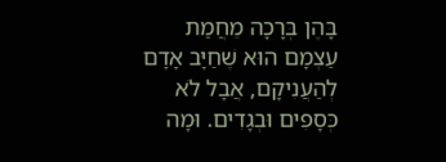בָּהֶן בְּרָכָה מֵחֲמַת עַצְמָם הוּא שֶׁחַיָּב אָדָם לְהַעֲנִיקָם, אֲבָל לֹא כְּסָפִים וּבְגָדִים. וּמָה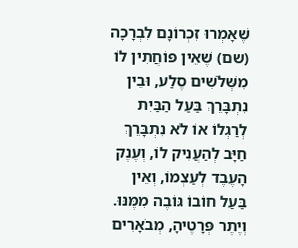שֶׁאָמְרוּ זִכְרוֹנָם לִבְרָכָה (שם) שֶׁאֵין פּוֹחֲתִין לוֹ מִשְּׁלֹשִׁים סֶלַע, וּבֵין נִתְבָּרֵךְ בַּעַל הַבַּיִת לְרַגְלוֹ אוֹ לֹא נִתְבָּרֵךְ חַיָּב לְהַעֲנִיק לוֹ, וְעֶנֶק הָעֶבֶד לְעַצְמוֹ, וְאֵין בַּעַל חוֹבוֹ גּוֹבֶה מִמֶּנּוּ. וְיֶתֶר פְּרָטֶיהָ, מְבֹאָרִים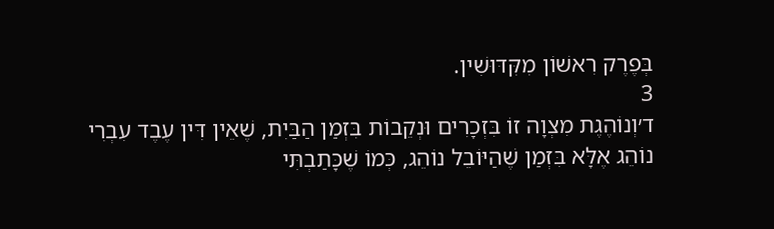בְּפֶרֶק רִאשׁוֹן מִקִּדּוּשִׁין.
3
ד׳וְנוֹהֶגֶת מִצְוָה זוֹ בִּזְכָרִים וּנְקֵבוֹת בִּזְמַן הַבַּיִת, שֶׁאֵין דִּין עֶבֶד עִבְרִי נוֹהֵג אֶלָּא בִּזְמַן שֶׁהַיּוֹבֵל נוֹהֵג, כְּמוֹ שֶׁכָּתַבְתִּי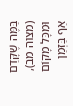בַּמֶּה שֶׁקָּדַם (מצוה מב), וּמִכָּל מָקוֹם אַף בַּזְּמַן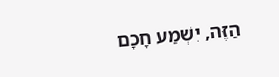הַזֶּה, יִשְׁמַע חָכָם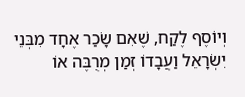וְיוֹסֶף לֶקַח, שֶׁאִם שָׂכַר אֶחָד מִבְּנֵי יִשְׂרָאֵל וַעֲבָדוֹ זְמַן מְרֻבֶּה אוֹ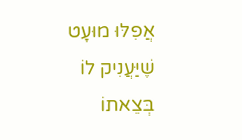אֲפִלּוּ מוּעָט שֶׁיַּעֲנִיק לוֹ בְּצֵאתוֹ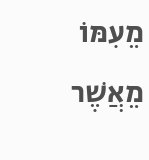מֵעִמּוֹ מֵאֲשֶׁר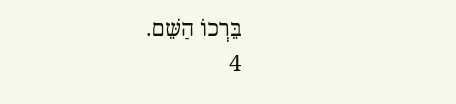בֵּרְכוֹ הַשֵּׁם.
4